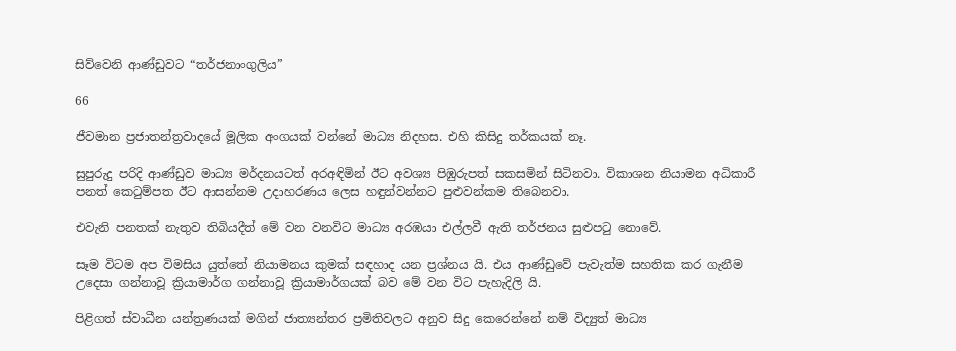සිව්වෙනි ආණ්ඩුවට “තර්ජනාංගුලිය”

66

ජීවමාන ප්‍රජාතන්ත්‍රවාදයේ මූලික අංගයක් වන්නේ මාධ්‍ය නිදහස. එහි කිසිදු තර්කයක් නෑ.

සුපුරුදු පරිදි ආණ්ඩුව මාධ්‍ය මර්දනයටත් අරඅඳිමින් ඊට අවශ්‍ය පිඹුරුපත් සකසමින් සිටිනවා. විකාශන නියාමන අධිකාරී පනත් කෙටුම්පත ඊට ආසන්නම උදාහරණය ලෙස හඳුන්වන්නට පුළුවන්කම තිබෙනවා.

එවැනි පනතක් නැතුව තිබියදීත් මේ වන වනවිට මාධ්‍ය අරඹයා එල්ලවී ඇති තර්ජනය සුළුපටු නොවේ.

සෑම විටම අප විමසිය යුත්තේ නියාමනය කුමක් සඳහාද යන ප්‍රශ්නය යි. එය ආණ්ඩුවේ පැවැත්ම සහතික කර ගැනීම උදෙසා ගන්නාවූ ක්‍රියාමාර්ග ගන්නාවූ ක්‍රියාමාර්ගයක් බව මේ වන විට පැහැදිලි යි.

පිළිගත් ස්වාධීන යන්ත්‍රණයක් මගින් ජාත්‍යන්තර ප්‍රමිතිවලට අනුව සිදු කෙරෙන්නේ නම් විද්‍යුත් මාධ්‍ය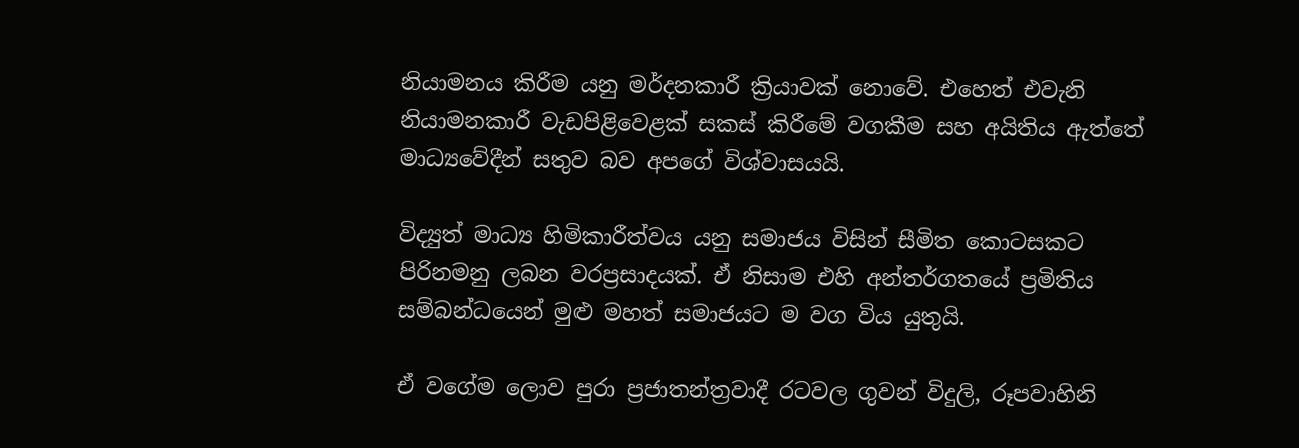නියාමනය කිරීම යනු මර්දනකාරී ක්‍රියාවක් නොවේ. එහෙත් එවැනි නියාමනකාරී වැඩපිළිවෙළක් සකස් කිරීමේ වගකීම සහ අයිතිය ඇත්තේ මාධ්‍යවේදීන් සතුව බව අපගේ විශ්වාසයයි.

විද්‍යුත් මාධ්‍ය හිමිකාරීත්වය යනු සමාජය විසින් සීමිත කොටසකට පිරිනමනු ලබන වරප්‍රසාදයක්. ඒ නිසාම එහි අන්තර්ගතයේ ප්‍රමිතිය සම්බන්ධයෙන් මුළු මහත් සමාජයට ම වග විය යුතුයි.

ඒ වගේම ලොව පුරා ප්‍රජාතන්ත්‍රවාදී රටවල ගුවන් විදුලි, රූපවාහිනි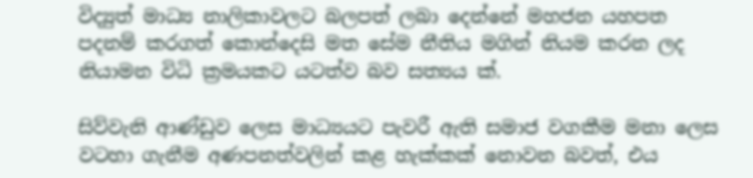විද්‍යුත් මාධ්‍ය නාලිකාවලට බලපත් ලබා දෙන්නේ මහජන යහපත පදනම් කරගත් කොන්දෙසි මත සේම නීතිය මගින් නියම කරන ලද නියාමන විධි ක්‍රමයකට යටත්ව බව සත්‍යය ක්.

සිව්වැනි ආණ්ඩුව ලෙස මාධ්‍යයට පැවරී ඇති සමාජ වගකීම මනා ලෙස වටහා ගැනීම අණපනත්වලින් කළ හැක්කක් නොවන බවත්, එය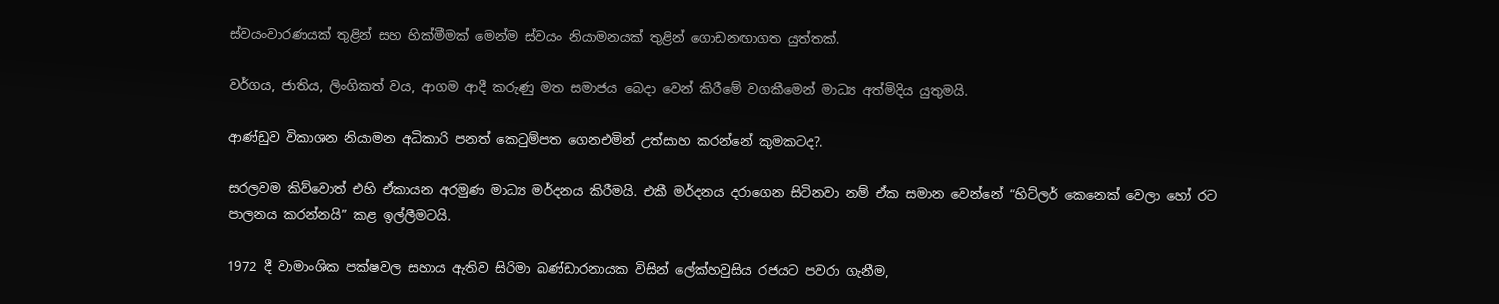ස්වයංවාරණයක් තුළින් සහ හික්මීමක් මෙන්ම ස්වයං නියාමනයක් තුළින් ගොඩනඟාගත යුත්තක්.

වර්ගය, ජාතිය, ලිංගිකත් වය, ආගම ආදී කරුණු මත සමාජය බෙදා වෙන් කිරීමේ වගකීමෙන් මාධ්‍ය අත්මිදිය යුතුමයි.

ආණ්ඩුව විකාශන නියාමන අධිකාරි පනත් කෙටුම්පත ගෙනඑමින් උත්සාහ කරන්නේ කුමකටද?.

සරලවම කිව්වොත් එහි ඒකායන අරමුණ මාධ්‍ය මර්දනය කිරීමයි. එකී මර්දනය දරාගෙන සිටිනවා නම් ඒක සමාන වෙන්නේ “හිට්ලර් කෙනෙක් වෙලා හෝ රට පාලනය කරන්නයි” කළ ඉල්ලීමටයි.

1972 දී වාමාංශික පක්ෂවල සහාය ඇතිව සිරිමා බණ්ඩාරනායක විසින් ලේක්හවුසිය රජයට පවරා ගැනීම,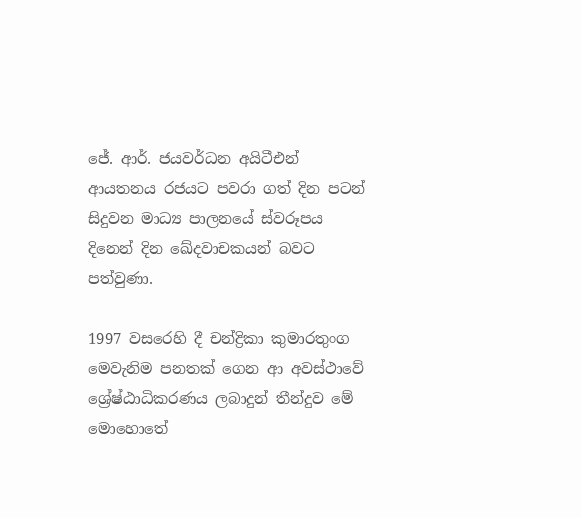ජේ. ආර්. ජයවර්ධන අයිටීඑන් ආයතනය රජයට පවරා ගත් දින පටන් සිදුවන මාධ්‍ය පාලනයේ ස්වරූපය දිනෙන් දින ඛේදවාචකයන් බවට පත්වුණා.

1997 වසරෙහි දී චන්ද්‍රිකා කුමාරතුංග මෙවැනිම පනතක් ගෙන ආ අවස්ථාවේ ශ්‍රේෂ්ඨාධිකරණය ලබාදුන් තීන්දුව මේ මොහොතේ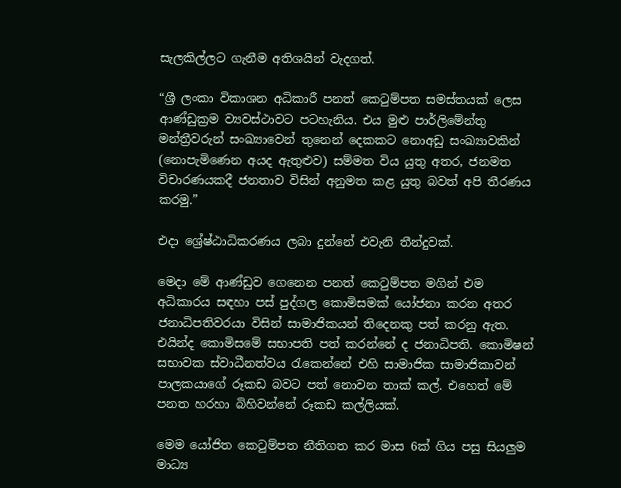සැලකිල්ලට ගැනීම අතිශයින් වැදගත්.

“ශ්‍රී ලංකා විකාශන අධිකාරී පනත් කෙටුම්පත සමස්තයක් ලෙස ආණ්ඩුක්‍රම ව්‍යවස්ථාවට පටහැනිය. එය මුළු පාර්ලිමේන්තු මන්ත්‍රීවරුන් සංඛ්‍යාවෙන් තුනෙන් දෙකකට නොඅඩු සංඛ්‍යාවකින් (නොපැමිණෙන අයද ඇතුළුව) සම්මත විය යුතු අතර, ජනමත විචාරණයකදී ජනතාව විසින් අනුමත කළ යුතු බවත් අපි තීරණය කරමු.”

එදා ශ්‍රේෂ්ඨාධිකරණය ලබා දුන්නේ එවැනි තීන්දුවක්.

මෙදා මේ ආණ්ඩුව ගෙනෙන පනත් කෙටුම්පත මගින් එම අධිකාරය සඳහා පස් පුද්ගල කොමිසමක් යෝජනා කරන අතර ජනාධිපතිවරයා විසින් සාමාජිකයන් තිදෙනකු පත් කරනු ඇත. එයින්ද කොමිසමේ සභාපති පත් කරන්නේ ද ජනාධිපති. කොමිෂන් සභාවක ස්වාධීනත්වය රැකෙන්නේ එහි සාමාජික සාමාජිකාවන් පාලකයාගේ රූකඩ බවට පත් නොවන තාක් කල්. එහෙත් මේ පනත හරහා බිහිවන්නේ රූකඩ කල්ලියක්.

මෙම යෝජිත කෙටුම්පත නීතිගත කර මාස 6ක් ගිය පසු සියලුම මාධ්‍ය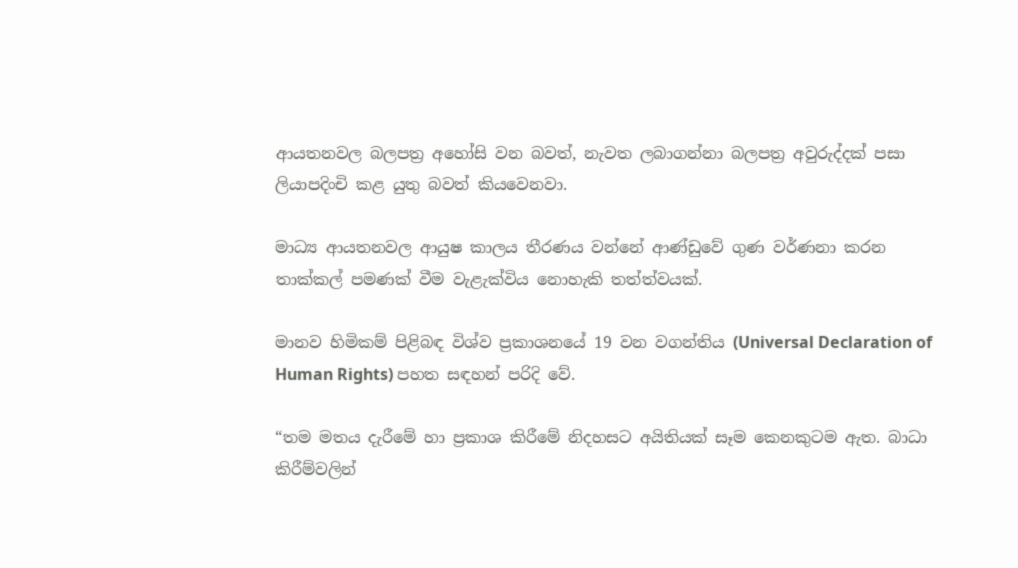ආයතනවල බලපත්‍ර අහෝසි වන බවත්, නැවත ලබාගන්නා බලපත්‍ර අවුරුද්දක් පසා ලියාපදිංචි කළ යුතු බවත් කියවෙනවා.

මාධ්‍ය ආයතනවල ආයුෂ කාලය තීරණය වන්නේ ආණ්ඩුවේ ගුණ වර්ණනා කරන තාක්කල් පමණක් වීම වැළැක්විය නොහැකි තත්ත්වයක්.

මානව හිමිකම් පිළිබඳ විශ්ව ප්‍රකාශනයේ 19 වන වගන්තිය (Universal Declaration of Human Rights) පහත සඳහන් පරිදි වේ.

“තම මතය දැරීමේ හා ප්‍රකාශ කිරීමේ නිදහසට අයිතියක් සෑම කෙනකුටම ඇත. බාධා කිරීම්වලින්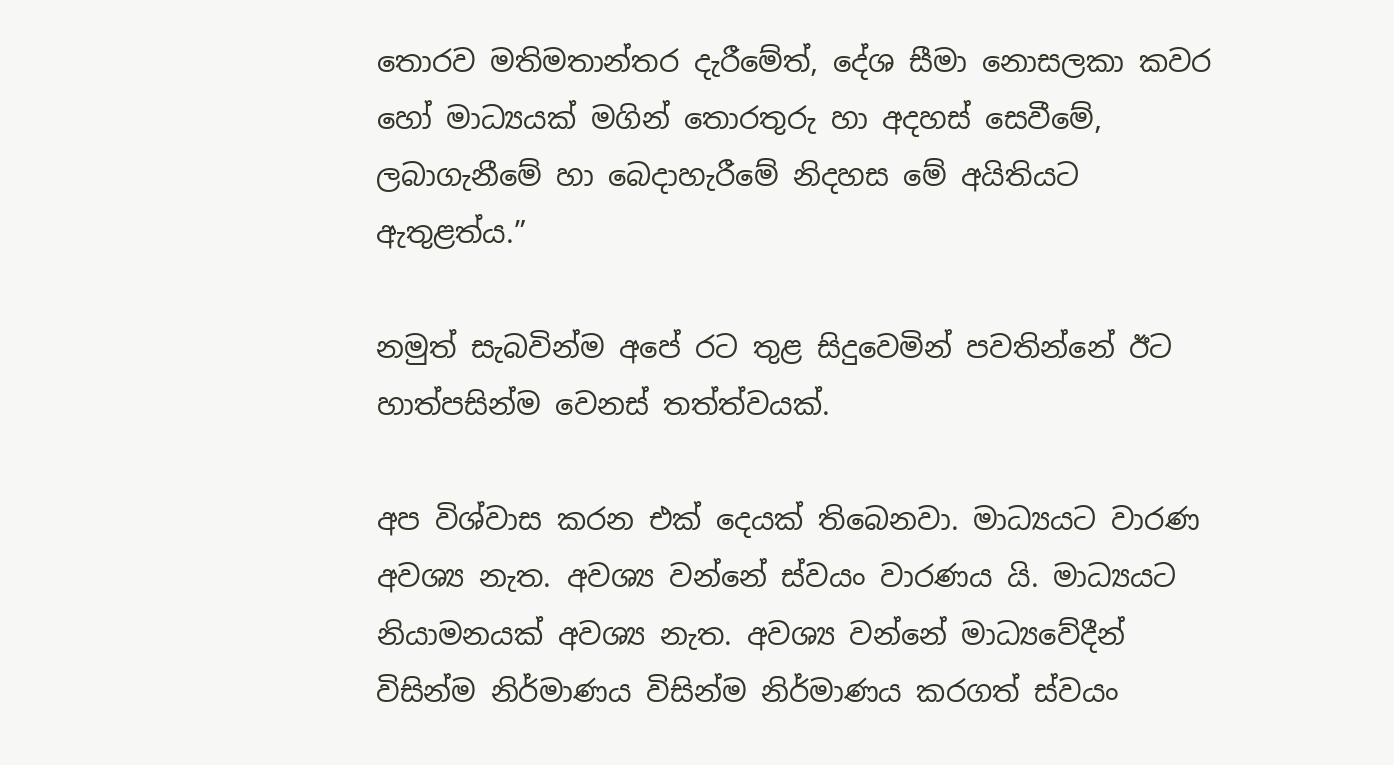තොරව මතිමතාන්තර දැරීමේත්, දේශ සීමා නොසලකා කවර හෝ මාධ්‍යයක් මගින් තොරතුරු හා අදහස් සෙවීමේ, ලබාගැනීමේ හා බෙදාහැරීමේ නිදහස මේ අයිතියට ඇතුළත්ය.”

නමුත් සැබවින්ම අපේ රට තුළ සිදුවෙමින් පවතින්නේ ඊට හාත්පසින්ම වෙනස් තත්ත්වයක්.

අප විශ්වාස කරන එක් දෙයක් තිබෙනවා. මාධ්‍යයට වාරණ අවශ්‍ය නැත. අවශ්‍ය වන්නේ ස්වයං වාරණය යි. මාධ්‍යයට නියාමනයක් අවශ්‍ය නැත. අවශ්‍ය වන්නේ මාධ්‍යවේදීන් විසින්ම නිර්මාණය විසින්ම නිර්මාණය කරගත් ස්වයං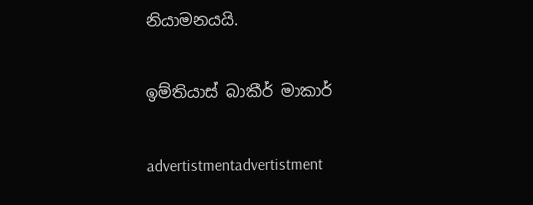නියාමනයයි.

ඉම්තියාස් බාකීර් මාකාර්

advertistmentadvertistment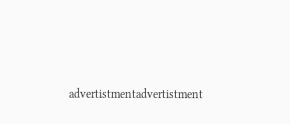advertistmentadvertistment